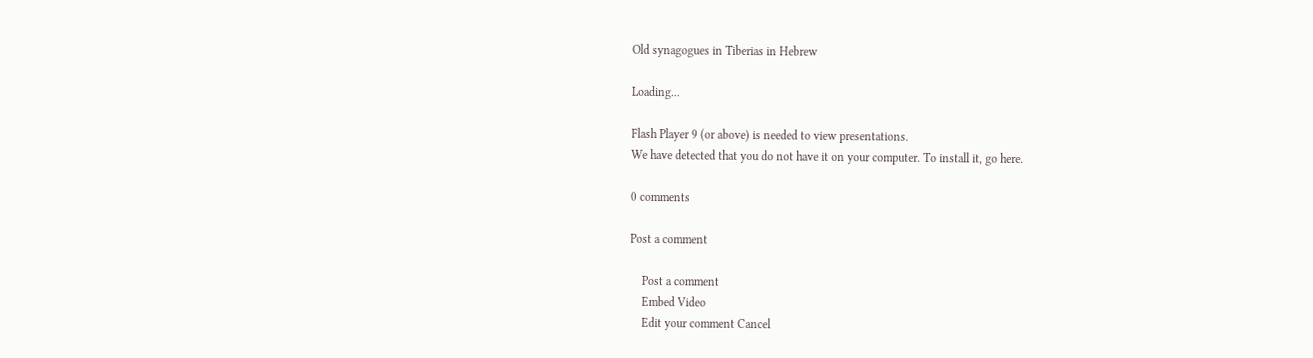Old synagogues in Tiberias in Hebrew

Loading...

Flash Player 9 (or above) is needed to view presentations.
We have detected that you do not have it on your computer. To install it, go here.

0 comments

Post a comment

    Post a comment
    Embed Video
    Edit your comment Cancel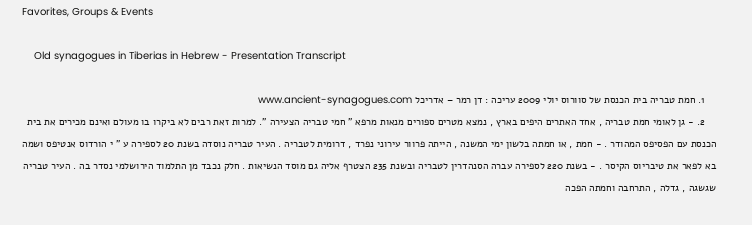Favorites, Groups & Events

    Old synagogues in Tiberias in Hebrew - Presentation Transcript

    1. חמת טבריה בית הכנסת של סוורוס יולי 2009 עריכה : דן רמר – אדריכל www.ancient-synagogues.com
    2. - גן לאומי חמת טבריה , אחד האתרים היפים בארץ , נמצא מטרים ספורים מנאות מרפא " חמי טבריה הצעירה ". למרות זאת רבים לא ביקרו בו מעולם ואינם מכירים את בית הכנסת עם הפסיפס המהודר . - חמת , או חמתה בלשון ימי המשנה , הייתה פרוור עירוני נפרד , דרומית לטבריה . העיר טבריה נוסדה בשנת 20 לספירה ע " י הורדוס אנטיפס ושמה בא לפאר את טיבריוס הקיסר . - בשנת 220 לספירה עברה הסנהדרין לטבריה ובשנת 235 הצטרף אליה גם מוסד הנשיאות . חלק נכבד מן התלמוד הירושלמי נסדר בה . העיר טבריה שגשגה , גדלה , התרחבה וחמתה הפכה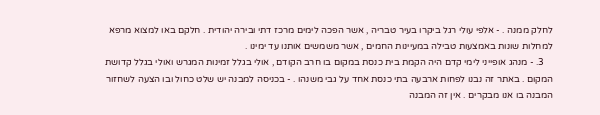לחלק ממנה . - אלפי עולי רגל ביקרו בעיר טבריה , אשר הפכה לימים מרכז דתי ובירה יהודית . חלקם באו למצוא מרפא למחלות שונות באמצעות טבילה במעיינות החמים , אשר משמשים אותנו עד ימינו .
    3. - מנהג אופייני לימי קדם היה הקמת בית כנסת במקום בו חרב הקודם , אולי בגלל זמינות המגרש ואולי בגלל קדושת המקום . באתר זה נבנו לפחות ארבעה בתי כנסת אחד על גבי משנהו . - בכניסה למבנה יש שלט כחול ובו הצעה לשחזור המבנה בו אנו מבקרים . אין זה המבנה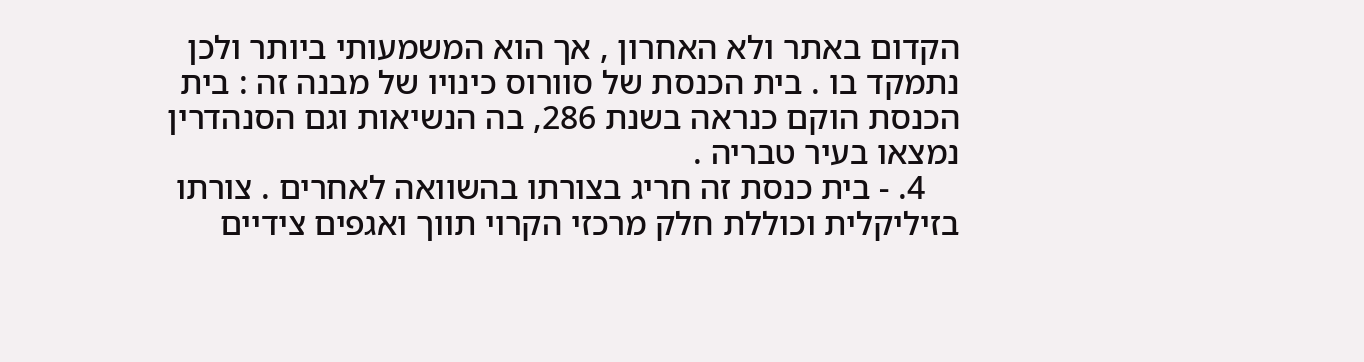הקדום באתר ולא האחרון , אך הוא המשמעותי ביותר ולכן נתמקד בו . בית הכנסת של סוורוס כינויו של מבנה זה : בית הכנסת הוקם כנראה בשנת 286, בה הנשיאות וגם הסנהדרין נמצאו בעיר טבריה .
    4. - בית כנסת זה חריג בצורתו בהשוואה לאחרים . צורתו בזיליקלית וכוללת חלק מרכזי הקרוי תווך ואגפים צידיים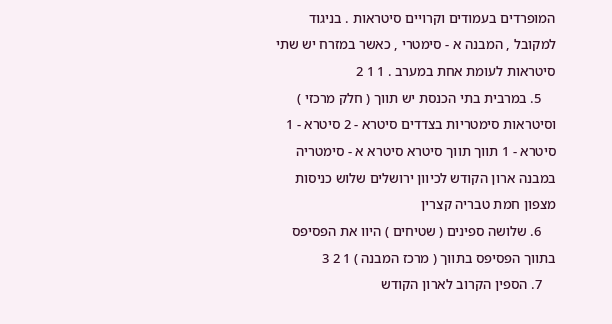המופרדים בעמודים וקרויים סיטראות . בניגוד למקובל , המבנה א - סימטרי , כאשר במזרח יש שתי סיטראות לעומת אחת במערב . 1 1 2
    5. במרבית בתי הכנסת יש תווך ( חלק מרכזי ) וסיטראות סימטריות בצדדים סיטרא - 2 סיטרא - 1 סיטרא - 1 תווך תווך סיטרא סיטרא א - סימטריה במבנה ארון הקודש לכיוון ירושלים שלוש כניסות מצפון חמת טבריה קצרין
    6. שלושה ספינים ( שטיחים ) היוו את הפסיפס בתווך הפסיפס בתווך ( מרכז המבנה ) 1 2 3
    7. הספין הקרוב לארון הקודש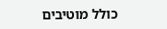כולל מוטיבים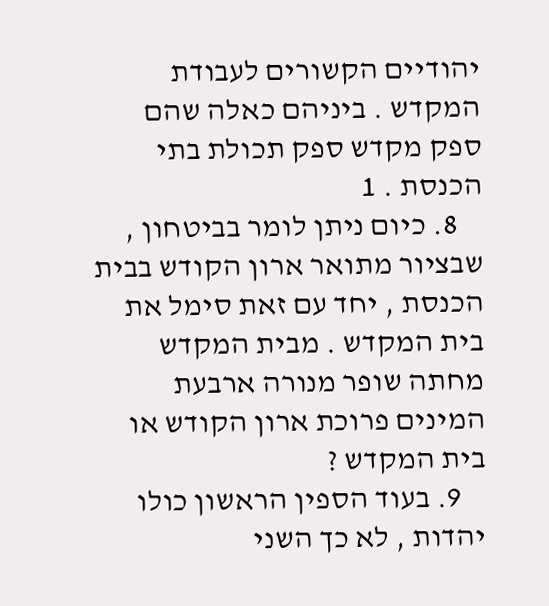יהודיים הקשורים לעבודת המקדש . ביניהם כאלה שהם ספק מקדש ספק תכולת בתי הכנסת . 1
    8. כיום ניתן לומר בביטחון , שבציור מתואר ארון הקודש בבית הכנסת , יחד עם זאת סימל את בית המקדש . מבית המקדש מחתה שופר מנורה ארבעת המינים פרוכת ארון הקודש או בית המקדש ?
    9. בעוד הספין הראשון כולו יהדות , לא כך השני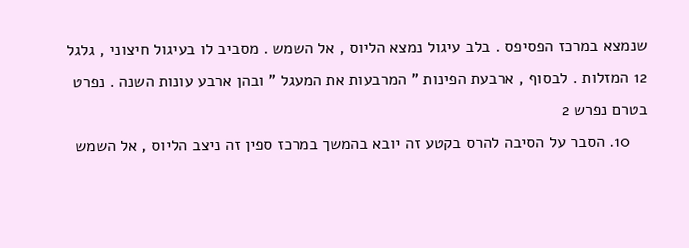שנמצא במרכז הפסיפס . בלב עיגול נמצא הליוס , אל השמש . מסביב לו בעיגול חיצוני , גלגל 12 המזלות . לבסוף , ארבעת הפינות " המרבעות את המעגל " ובהן ארבע עונות השנה . נפרט בטרם נפרש 2
    10. הסבר על הסיבה להרס בקטע זה יובא בהמשך במרכז ספין זה ניצב הליוס , אל השמש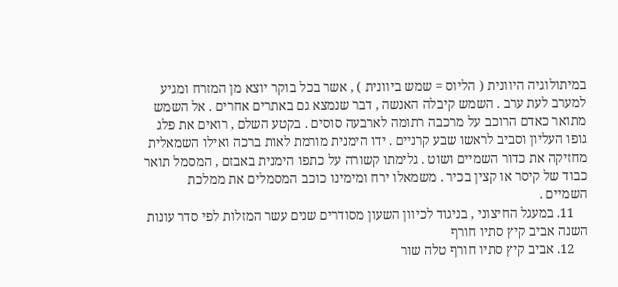במיתולוגיה היוונית ( הליוס = שמש ביוונית ) , אשר בכל בוקר יוצא מן המזרח ומגיע למערב לעת ערב . השמש קיבלה האנשה , דבר שנמצא גם באתרים אחרים . אל השמש מתואר כאדם הרוכב על מרכבה רתומה לארבעה סוסים . בקטע השלם , רואים את פלג גופו העליון וסביב לראשו שבע קרניים . ידו הימנית מורמת לאות ברכה ואילו השמאלית מחזיקה את כדור השמיים ושוט . גלימתו קשורה על כתפו הימנית באבזם , המסמל תואר כבוד של קיסר או קצין בכיר . משמאלו ירח ומימינו כוכב המסמלים את ממלכת השמיים .
    11. במעגל החיצוני , בניגוד לכיוון השעון מסודרים שנים עשר המזלות לפי סדר עונות השנה אביב קיץ סתיו חורף
    12. אביב קיץ סתיו חורף טלה שור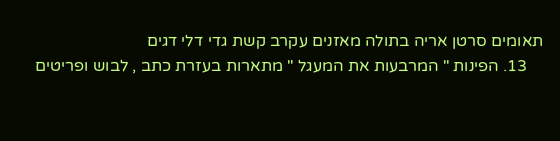תאומים סרטן אריה בתולה מאזנים עקרב קשת גדי דלי דגים
    13. הפינות " המרבעות את המעגל " מתארות בעזרת כתב , לבוש ופריטים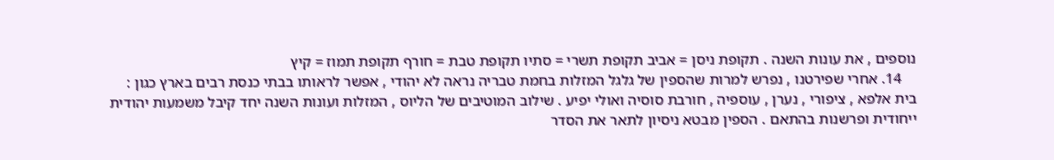נוספים , את עונות השנה . תקופת ניסן = אביב תקופת תשרי = סתיו תקופת טבת = חורף תקופת תמוז = קיץ
    14. אחרי שפירטנו , נפרש למרות שהספין של גלגל המזלות בחמת טבריה נראה לא יהודי , אפשר לראותו בבתי כנסת רבים בארץ כגון : בית אלפא , ציפורי , נערן , עוספיה , חורבת סוסיה ואולי יפיע . שילוב המוטיבים של הליוס , המזלות ועונות השנה יחד קיבל משמעות יהודית ייחודית ופרשנות בהתאם . הספין מבטא ניסיון לתאר את הסדר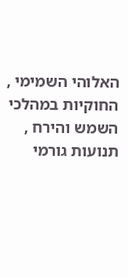האלוהי השמימי , החוקיות במהלכי השמש והירח , תנועות גורמי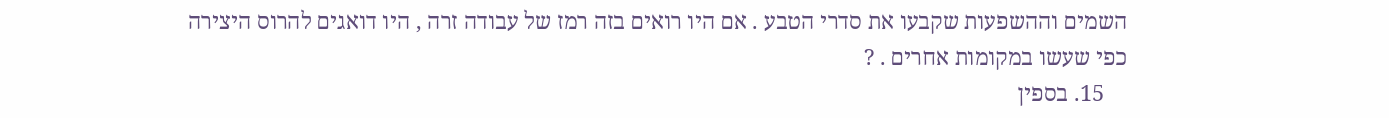השמים וההשפעות שקבעו את סדרי הטבע . אם היו רואים בזה רמז של עבודה זרה , היו דואגים להרוס היצירה כפי שעשו במקומות אחרים . ?
    15. בספין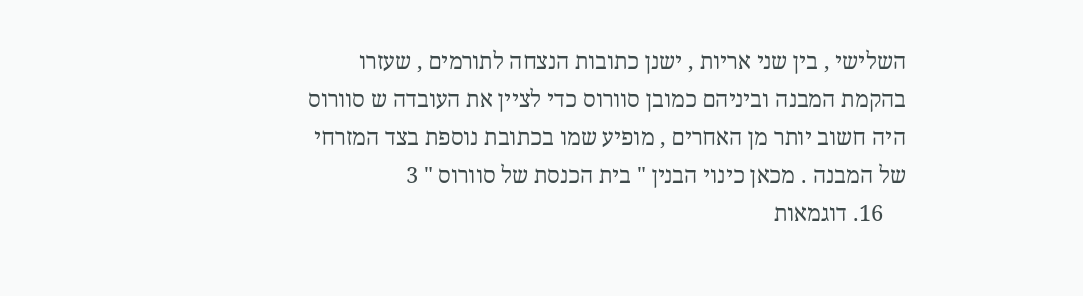השלישי , בין שני אריות , ישנן כתובות הנצחה לתורמים , שעזרו בהקמת המבנה וביניהם כמובן סוורוס כדי לציין את העובדה ש סוורוס היה חשוב יותר מן האחרים , מופיע שמו בכתובת נוספת בצד המזרחי של המבנה . מכאן כינוי הבנין " בית הכנסת של סוורוס " 3
    16. דוגמאות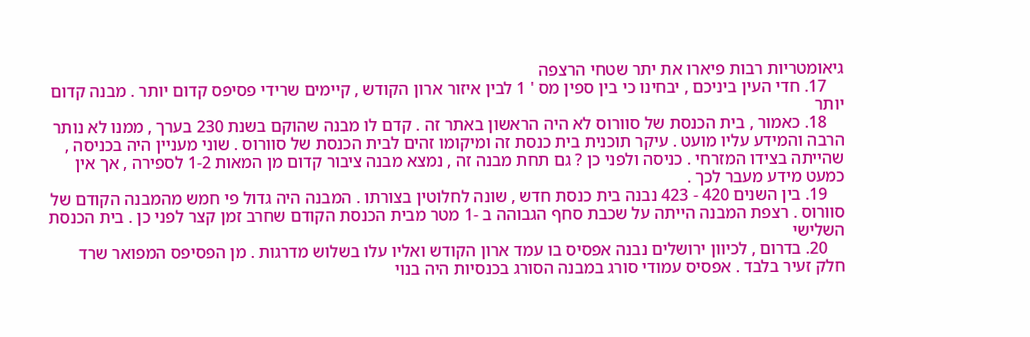גיאומטריות רבות פיארו את יתר שטחי הרצפה
    17. חדי העין ביניכם , יבחינו כי בין ספין מס ' 1 לבין איזור ארון הקודש , קיימים שרידי פסיפס קדום יותר . מבנה קדום יותר
    18. כאמור , בית הכנסת של סוורוס לא היה הראשון באתר זה . קדם לו מבנה שהוקם בשנת 230 בערך , ממנו לא נותר הרבה והמידע עליו מועט . עיקר תוכנית בית כנסת זה ומיקומו זהים לבית הכנסת של סוורוס . שוני מעניין היה בכניסה , שהייתה בצידו המזרחי . כניסה ולפני כן ? גם תחת מבנה זה , נמצא מבנה ציבור קדום מן המאות 1-2 לספירה , אך אין כמעט מידע מעבר לכך .
    19. בין השנים 420 - 423 נבנה בית כנסת חדש , שונה לחלוטין בצורתו . המבנה היה גדול פי חמש מהמבנה הקודם של סוורוס . רצפת המבנה הייתה על שכבת סחף הגבוהה ב -1 מטר מבית הכנסת הקודם שחרב זמן קצר לפני כן . בית הכנסת השלישי
    20. בדרום , לכיוון ירושלים נבנה אפסיס בו עמד ארון הקודש ואליו עלו בשלוש מדרגות . מן הפסיפס המפואר שרד חלק זעיר בלבד . אפסיס עמודי סורג במבנה הסורג בכנסיות היה בנוי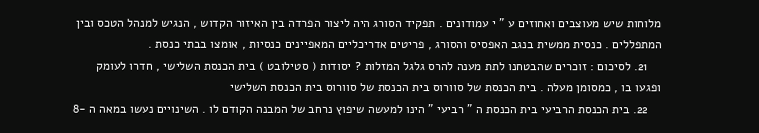מלוחות שיש מעוצבים ואחוזים ע " י עמודונים . תפקיד הסורג היה ליצור הפרדה בין האיזור הקדוש , הנגיש למנהל הטכס ובין המתפללים . כנסית ממשית בנגב האפסיס והסורג , פריטים אדריכליים המאפיינים כנסיות , אומצו בבתי כנסת .
    21. לסיכום : זוכרים שהבטחנו לתת מענה להרס גלגל המזלות ? יסודות ( סטילובט ) בית הכנסת השלישי , חדרו לעומק ופגעו בו , כמסומן מעלה . בית הכנסת של סוורוס בית הכנסת של סוורוס בית הכנסת השלישי
    22. בית הכנסת הרביעי בית הכנסת ה " רביעי " הינו למעשה שיפוץ נרחב של המבנה הקודם לו . השינויים נעשו במאה ה -8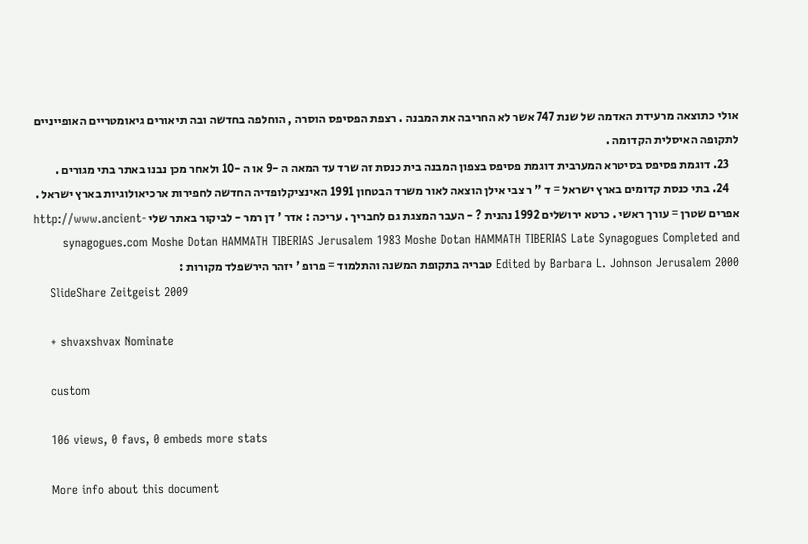אולי כתוצאה מרעידת האדמה של שנת 747 אשר לא החריבה את המבנה . רצפת הפסיפס הוסרה , הוחלפה בחדשה ובה תיאורים גיאומטריים האופייניים לתקופה האיסלית הקדומה .
    23. דוגמת פסיפס בסיטרא המערבית דוגמת פסיפס בצפון המבנה בית כנסת זה שרד עד המאה ה -9 או ה -10 ולאחר מכן נבנו באתר בתי מגורים .
    24. בתי כנסת קדומים בארץ ישראל = ד " ר צבי אילן הוצאה לאור משרד הבטחון 1991 האינציקלופדיה החדשה לחפירות ארכיאולוגיות בארץ ישראל . אפרים שטרן = עורך ראשי . כרטא ירושלים 1992 נהנית ? - העבר המצגת גם לחבריך . עריכה : אדר ' דן רמר - לביקור באתר שלי http://www.ancient-synagogues.com Moshe Dotan HAMMATH TIBERIAS Jerusalem 1983 Moshe Dotan HAMMATH TIBERIAS Late Synagogues Completed and Edited by Barbara L. Johnson Jerusalem 2000 טבריה בתקופת המשנה והתלמוד = פרופ ' יזהר הירשפלד מקורות :
    SlideShare Zeitgeist 2009

    + shvaxshvax Nominate

    custom

    106 views, 0 favs, 0 embeds more stats

    More info about this document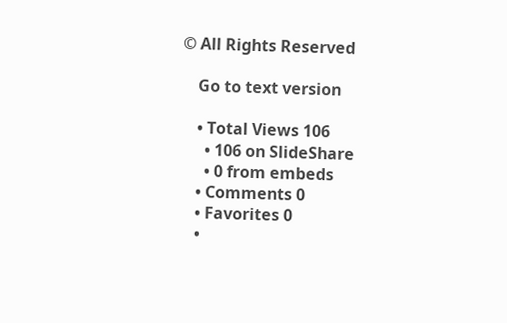© All Rights Reserved

    Go to text version

    • Total Views 106
      • 106 on SlideShare
      • 0 from embeds
    • Comments 0
    • Favorites 0
    •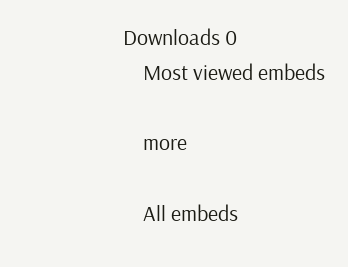Downloads 0
    Most viewed embeds

    more

    All embeds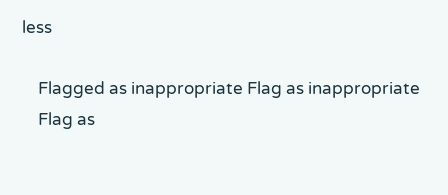less

    Flagged as inappropriate Flag as inappropriate
    Flag as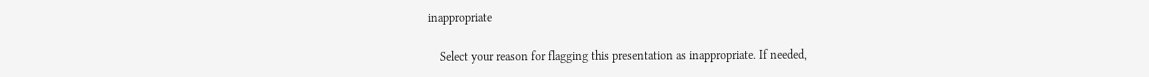inappropriate

    Select your reason for flagging this presentation as inappropriate. If needed,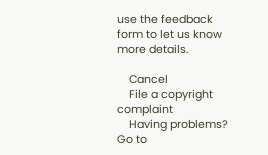use the feedback form to let us know more details.

    Cancel
    File a copyright complaint
    Having problems? Go to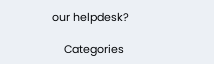our helpdesk?

    Categories